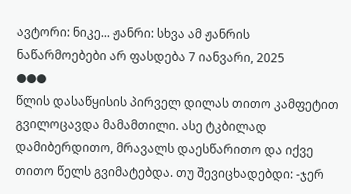ავტორი: ნიკე... ჟანრი: სხვა ამ ჟანრის ნაწარმოებები არ ფასდება 7 იანვარი, 2025
●●●
წლის დასაწყისის პირველ დილას თითო კამფეტით გვილოცავდა მამამთილი. ასე ტკბილად დამიბერდითო, მრავალს დაესწარითო და იქვე თითო წელს გვიმატებდა. თუ შევიცხადებდი: -ჯერ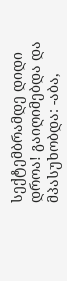სექტემბრამდე დიდი დროა! გაიღიმებდა და მპასუხობდა: -აბა,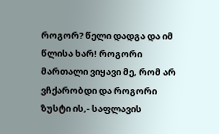როგორ? წელი დადგა და იმ წლისა ხარ! როგორი მართალი ვიყავი მე, რომ არ ვჩქარობდი და როგორი ზუსტი ის,- საფლავის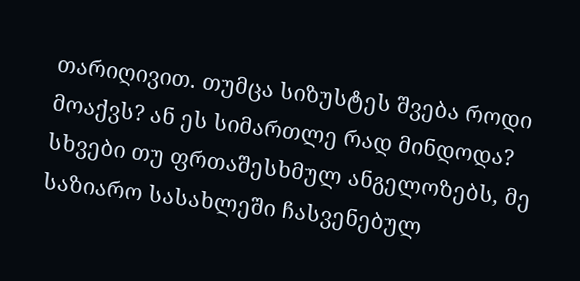თარიღივით. თუმცა სიზუსტეს შვება როდი მოაქვს? ან ეს სიმართლე რად მინდოდა? სხვები თუ ფრთაშესხმულ ანგელოზებს, მე საზიარო სასახლეში ჩასვენებულ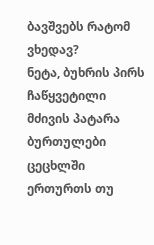ბავშვებს რატომ ვხედავ?
ნეტა, ბუხრის პირს ჩაწყვეტილი მძივის პატარა ბურთულები ცეცხლში ერთურთს თუ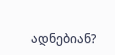ადნებიან?